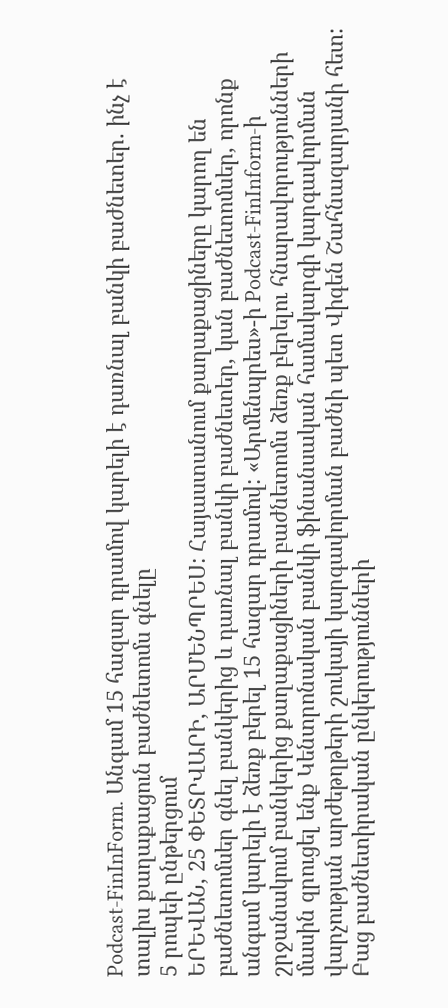Podcast-FinInForm. Անգամ 15 հազար դրամով կարելի է դառնալ բանկի բաժնետեր. ինչ է տալիս քաղաքացուն բաժնետոմս գնելը
5 րոպեի ընթերցում
ԵՐԵՎԱՆ, 25 ՓԵՏՐՎԱՐԻ, ԱՐՄԵՆՊՐԵՍ: Հայաստանում քաղաքացիները կարող են բաժնետոմսեր գնել բանկերից և դառնալ բանկի բաժնետեր, կան բաժնետոմսեր, որոնք անգամ կարելի է ձեռք բերել 15 հազար դրամով: «Արմենպրես»-ի Podcast-FinInform-ի շրջանակում բանկերից քաղաքացիների բաժնետոմս ձեռք բերելու հնարավորությունների մասին զրուցել ենք Կենտրոնական բանկի ֆինանսական համակարգի կարգավորման վարչության արժեթղթերի շուկայի կարգավորման բաժնի պետ Վիգեն Շահնազարյանի հետ:
Բաց բաժնետիրական ընկերությունների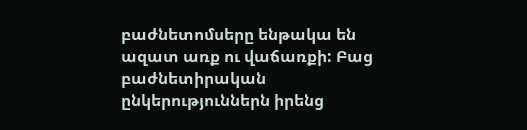բաժնետոմսերը ենթակա են ազատ առք ու վաճառքի: Բաց բաժնետիրական ընկերություններն իրենց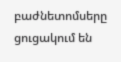բաժնետոմսերը ցուցակում են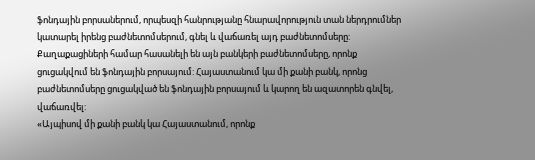ֆոնդային բորսաներում, որպեսզի հանրությանը հնարավորություն տան ներդրումներ կատարել իրենց բաժնետոմսերում, գնել և վաճառել այդ բաժնետոմսերը: Քաղաքացիների համար հասանելի են այն բանկերի բաժնետոմսերը, որոնք ցուցակվում են ֆոնդային բորսայում: Հայաստանում կա մի քանի բանկ, որոնց բաժնետոմսերը ցուցակված են ֆոնդային բորսայում և կարող են ազատորեն գնվել, վաճառվել:
«Այպիսով մի քանի բանկ կա Հայաստանում, որոնք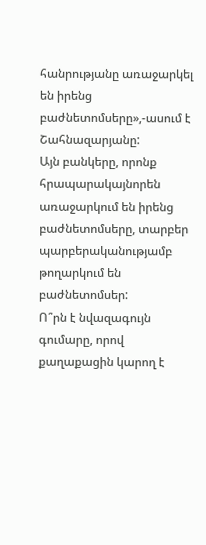հանրությանը առաջարկել են իրենց բաժնետոմսերը»,-ասում է Շահնազարյանը:
Այն բանկերը, որոնք հրապարակայնորեն առաջարկում են իրենց բաժնետոմսերը, տարբեր պարբերականությամբ թողարկում են բաժնետոմսեր:
Ո՞րն է նվազագույն գումարը, որով քաղաքացին կարող է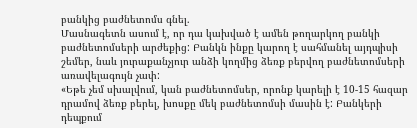բանկից բաժնետոմս գնել.
Մասնագետն ասում է, որ դա կախված է ամեն թողարկող բանկի բաժնետոմսերի արժեքից: Բանկն ինքը կարող է սահմանել այդպիսի շեմեր, նաև յուրաքանչյուր անձի կողմից ձեռք բերվող բաժնետոմսերի առավելագույն չափ:
«Եթե չեմ սխալվում, կան բաժնետոմսեր, որոնք կարելի է 10-15 հազար դրամով ձեռք բերել, խոսքը մեկ բաժնետոմսի մասին է: Բանկերի դեպքում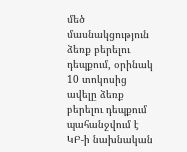մեծ մասնակցություն ձեռք բերելու դեպքում, օրինակ 10 տոկոսից ավելը ձեռք բերելու դեպքում պահանջվում է ԿԲ-ի նախնական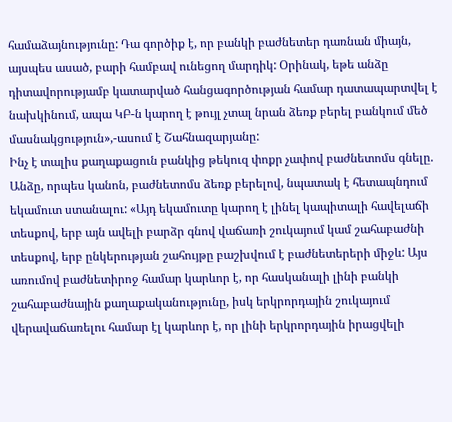համաձայնությունը: Դա գործիք է, որ բանկի բաժնետեր դառնան միայն, այսպես ասած, բարի համբավ ունեցող մարդիկ: Օրինակ, եթե անձը դիտավորությամբ կատարված հանցագործության համար դատապարտվել է նախկինում, ապա ԿԲ-ն կարող է թույլ չտալ նրան ձեռք բերել բանկում մեծ մասնակցություն»,-ասում է Շահնազարյանը:
Ինչ է տալիս քաղաքացուն բանկից թեկուզ փոքր չափով բաժնետոմս գնելը.
Անձը, որպես կանոն, բաժնետոմս ձեռք բերելով, նպատակ է հետապնդում եկամուտ ստանալու: «Այդ եկամուտը կարող է լինել կապիտալի հավելաճի տեսքով, երբ այն ավելի բարձր գնով վաճառի շուկայում կամ շահաբաժնի տեսքով, երբ ընկերության շահույթը բաշխվում է բաժնետերերի միջև: Այս առումով բաժնետիրոջ համար կարևոր է, որ հասկանալի լինի բանկի շահաբաժնային քաղաքականությունը, իսկ երկրորդային շուկայում վերավաճառելու համար էլ կարևոր է, որ լինի երկրորդային իրացվելի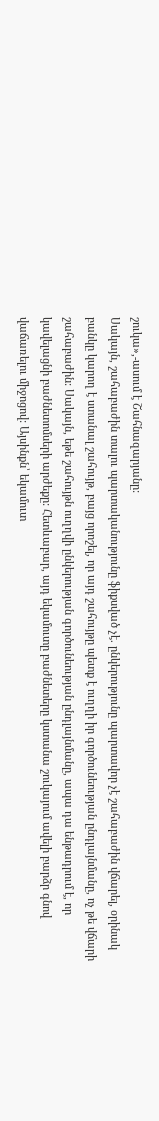շուկա»,-ասում է Շահնազարյանը:
Սակայն, շահաբաժին տալու պարտականությունը ֆիքսված չէ. ընկերությունը պարտավոր չէ շահաբաժին վճարել, օրինակ բանկը կարող է ստանալ շահույթ, բայց որոշել, որ այդ շահույթը պետք է ուղղի իր գործունեության ընդլայնմանը, ոչ թե վճարի շահաբաժին: Սակայն, եթե շահույթն ուղղվի ընկերության գործունեության ընդլայնմանը, ապա դա ենթադրում է, որ կավելացնի բաժնետոմսերի արժեքը: Հետևաբար, այդ եկամուտը բաժնետերը կստանա շուկայում ավելի բարձր գնով վաճառելու միջոցով: Այսինքն՝ եկամուտ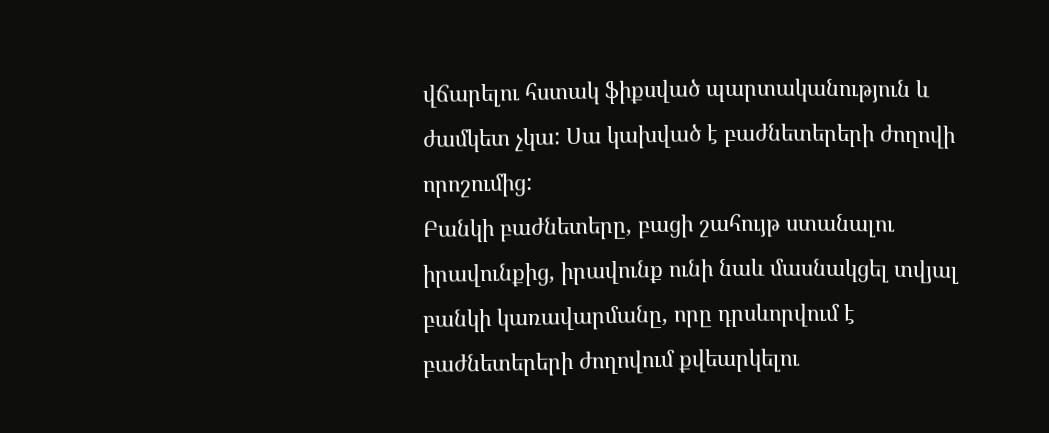վճարելու հստակ ֆիքսված պարտականություն և ժամկետ չկա: Սա կախված է բաժնետերերի ժողովի որոշումից:
Բանկի բաժնետերը, բացի շահույթ ստանալու իրավունքից, իրավունք ունի նաև մասնակցել տվյալ բանկի կառավարմանը, որը դրսևորվում է բաժնետերերի ժողովում քվեարկելու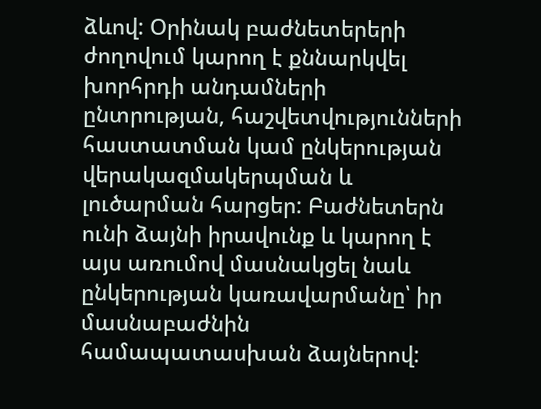ձևով: Օրինակ բաժնետերերի ժողովում կարող է քննարկվել խորհրդի անդամների ընտրության, հաշվետվությունների հաստատման կամ ընկերության վերակազմակերպման և լուծարման հարցեր: Բաժնետերն ունի ձայնի իրավունք և կարող է այս առումով մասնակցել նաև ընկերության կառավարմանը՝ իր մասնաբաժնին համապատասխան ձայներով: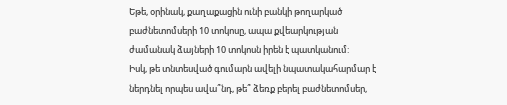Եթե, օրինակ, քաղաքացին ունի բանկի թողարկած բաժնետոմսերի 10 տոկոսը, ապա քվեարկության ժամանակ ձայների 10 տոկոսն իրեն է պատկանում:
Իսկ, թե տնտեսված գումարն ավելի նպատակահարմար է ներդնել որպես ավա՞նդ, թե՞ ձեռք բերել բաժնետոմսեր,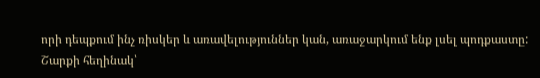որի դեպքում ինչ ռիսկեր և առավելություններ կան, առաջարկում ենք լսել պոդքաստը:
Շարքի հեղինակ՝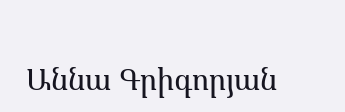Աննա Գրիգորյան